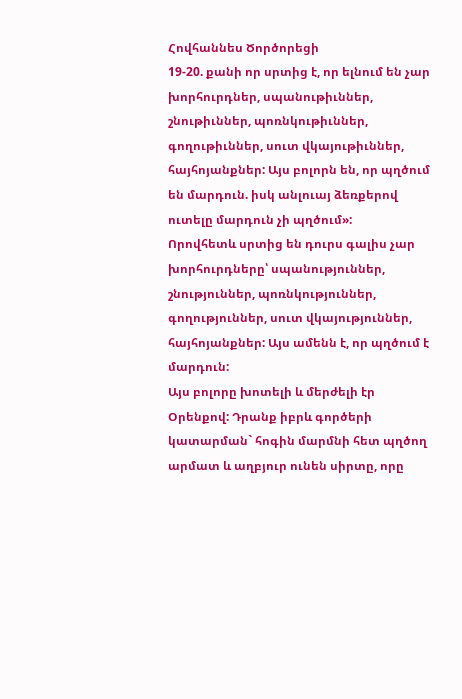Հովհաննես Ծործորեցի
19-20. քանի որ սրտից է, որ ելնում են չար խորհուրդներ, սպանութիւններ, շնութիւններ, պոռնկութիւններ, գողութիւններ, սուտ վկայութիւններ, հայհոյանքներ: Այս բոլորն են, որ պղծում են մարդուն. իսկ անլուայ ձեռքերով ուտելը մարդուն չի պղծում»:
Որովհետև սրտից են դուրս գալիս չար խորհուրդները՝ սպանություններ, շնություններ, պոռնկություններ, գողություններ, սուտ վկայություններ, հայհոյանքներ: Այս ամենն է, որ պղծում է մարդուն:
Այս բոլորը խոտելի և մերժելի էր Օրենքով: Դրանք իբրև գործերի կատարման` հոգին մարմնի հետ պղծող արմատ և աղբյուր ունեն սիրտը, որը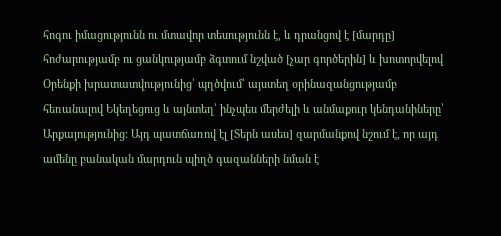հոգու իմացությունն ու մտավոր տեսությունն է, և դրանցով է [մարդը] հոժարությամբ ու ցանկությամբ ձգտում նշված [չար գործերին] և խոտորվելով Օրենքի խրատատվությունից՝ պղծվում՝ այստեղ օրինազանցությամբ հեռանալով Եկեղեցուց և այնտեղ՝ ինչպես մերժելի և անմաքուր կենդանիները՝ Արքայությունից: Այդ պատճառով էլ [Տերն ասես] զարմանքով նշում է, որ այդ ամենը բանական մարդուն պիղծ գազանների նման է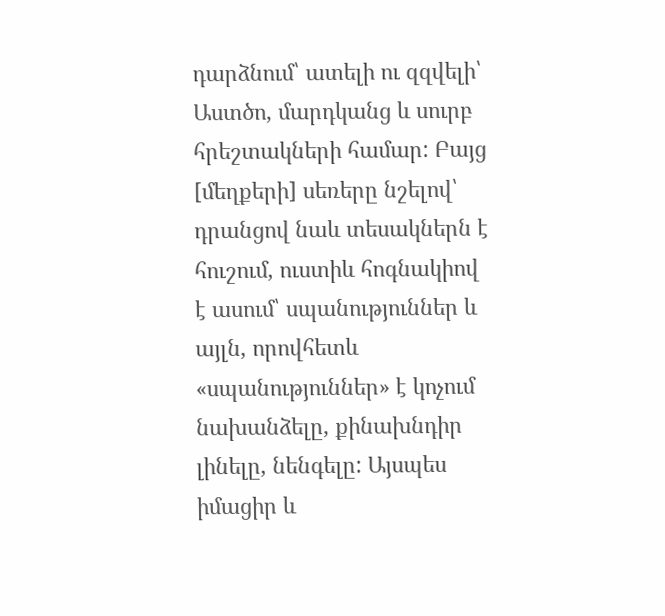դարձնում՝ ատելի ու զզվելի՝ Աստծո, մարդկանց և սուրբ հրեշտակների համար: Բայց [մեղքերի] սեռերը նշելով՝ դրանցով նաև տեսակներն է հուշում, ուստիև հոգնակիով է ասում՝ սպանություններ և այլն, որովհետև «սպանություններ» է կոչում նախանձելը, քինախնդիր լինելը, նենգելը: Այսպես իմացիր և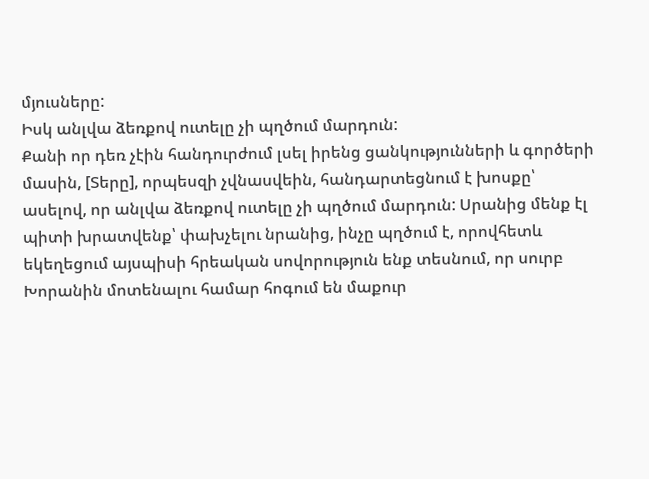մյուսները:
Իսկ անլվա ձեռքով ուտելը չի պղծում մարդուն:
Քանի որ դեռ չէին հանդուրժում լսել իրենց ցանկությունների և գործերի մասին, [Տերը], որպեսզի չվնասվեին, հանդարտեցնում է խոսքը՝ ասելով, որ անլվա ձեռքով ուտելը չի պղծում մարդուն: Սրանից մենք էլ պիտի խրատվենք՝ փախչելու նրանից, ինչը պղծում է, որովհետև եկեղեցում այսպիսի հրեական սովորություն ենք տեսնում, որ սուրբ Խորանին մոտենալու համար հոգում են մաքուր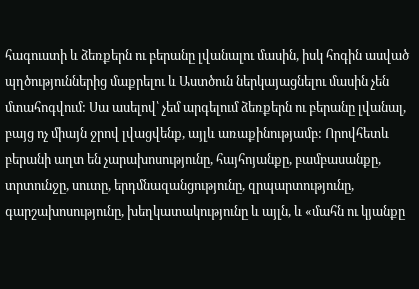հագուստի և ձեռքերն ու բերանը լվանալու մասին, իսկ հոգին ասված պղծություններից մաքրելու և Աստծուն ներկայացնելու մասին չեն մտահոգվում: Սա ասելով՝ չեմ արգելում ձեռքերն ու բերանը լվանալ, բայց ոչ միայն ջրով լվացվենք, այլև առաքինությամբ: Որովհետև բերանի աղտ են չարախոսությունը, հայհոյանքը, բամբասանքը, տրտունջը, սուտը, երդմնազանցությունը, զրպարտությունը, գարշախոսությունը, խեղկատակությունը և այլն, և «մահն ու կյանքը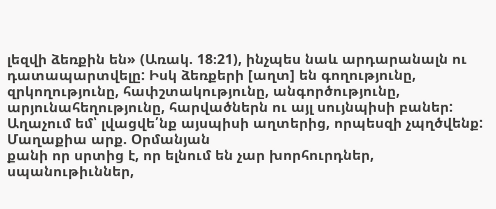լեզվի ձեռքին են» (Առակ. 18։21), ինչպես նաև արդարանալն ու դատապարտվելը: Իսկ ձեռքերի [աղտ] են գողությունը, զրկողությունը, հափշտակությունը, անգործությունը, արյունահեղությունը, հարվածներն ու այլ սույնպիսի բաներ: Աղաչում եմ՝ լվացվե՛նք այսպիսի աղտերից, որպեսզի չպղծվենք:
Մաղաքիա արք. Օրմանյան
քանի որ սրտից է, որ ելնում են չար խորհուրդներ, սպանութիւններ,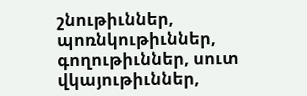շնութիւններ, պոռնկութիւններ, գողութիւններ, սուտ վկայութիւններ,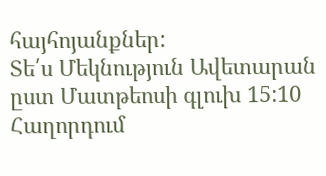հայհոյանքներ:
Տե՛ս Մեկնություն Ավետարան ըստ Մատթեոսի գլուխ 15:10
Հաղորդում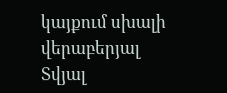կայքում սխալի վերաբերյալ
Տվյալ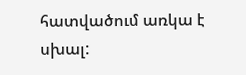հատվածում առկա է սխալ: